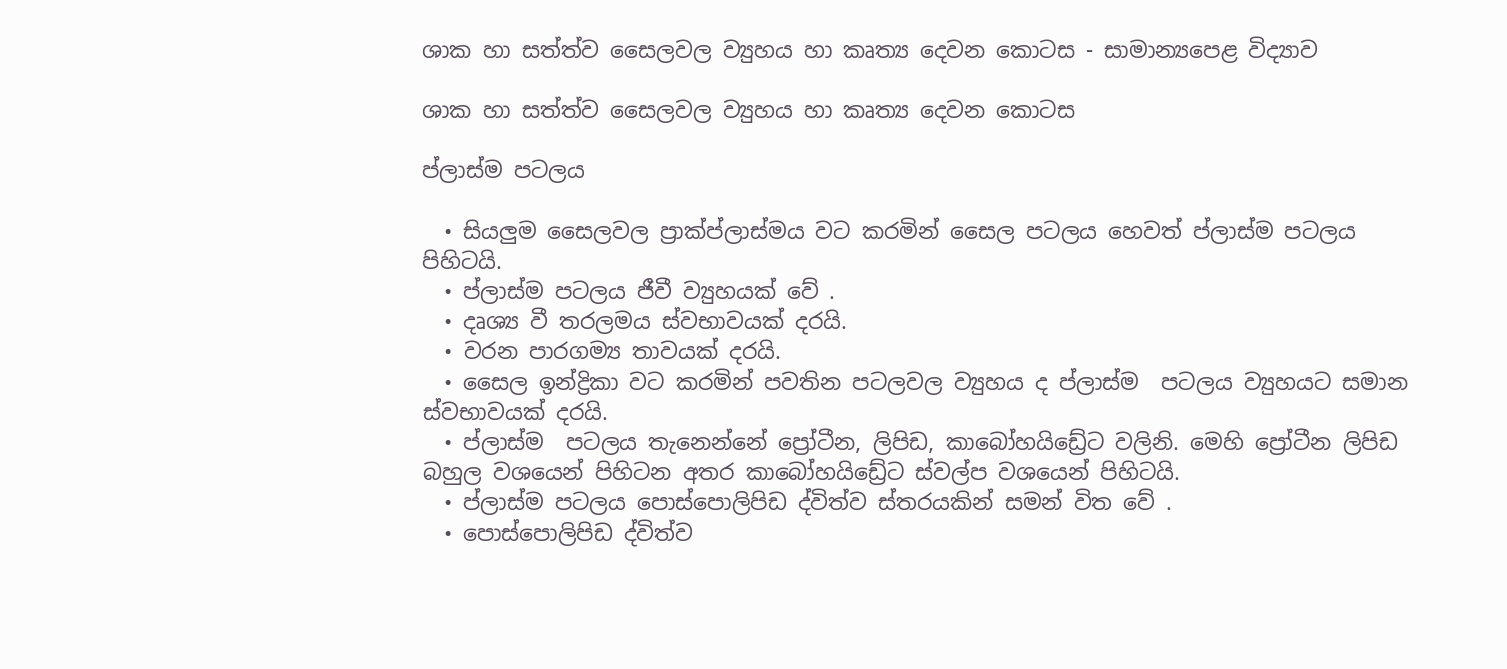ශාක හා සත්ත්ව සෛලවල ව්‍යුහය හා කෘත්‍ය දෙවන කොටස - සාමාන්‍යපෙළ විද්‍යාව

ශාක හා සත්ත්ව සෛලවල ව්‍යුහය හා කෘත්‍ය දෙවන කොටස

ප්ලාස්ම පටලය

  • සියලුම සෛලවල ප්‍රාක්ප්ලාස්මය වට කරමින් සෛල පටලය හෙවත් ප්ලාස්ම පටලය පිහිටයි.
  • ප්ලාස්ම පටලය ජීවී ව්‍යුහයක් වේ .
  • දෘශ්‍ය වී තරලමය ස්වභාවයක් දරයි.
  • වරන පාරගම්‍ය තාවයක් දරයි.
  • සෛල ඉන්ද්‍රිකා වට කරමින් පවතින පටලවල ව්‍යුහය ද ප්ලාස්ම  පටලය ව්‍යුහයට සමාන ස්වභාවයක් දරයි.
  • ප්ලාස්ම  පටලය තැනෙන්නේ ප්‍රෝටීන, ලිපිඩ, කාබෝහයිඩ්‍රේට වලිනි. මෙහි ප්‍රෝටීන ලිපිඩ බහුල වශයෙන් පිහිටන අතර කාබෝහයිඩ්‍රේට ස්වල්ප වශයෙන් පිහිටයි.
  • ප්ලාස්ම පටලය පොස්පොලිපිඩ ද්විත්ව ස්තරයකින් සමන් විත වේ .
  • පොස්පොලිපිඩ ද්විත්ව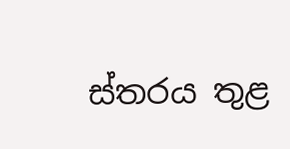ස්තරය තුළ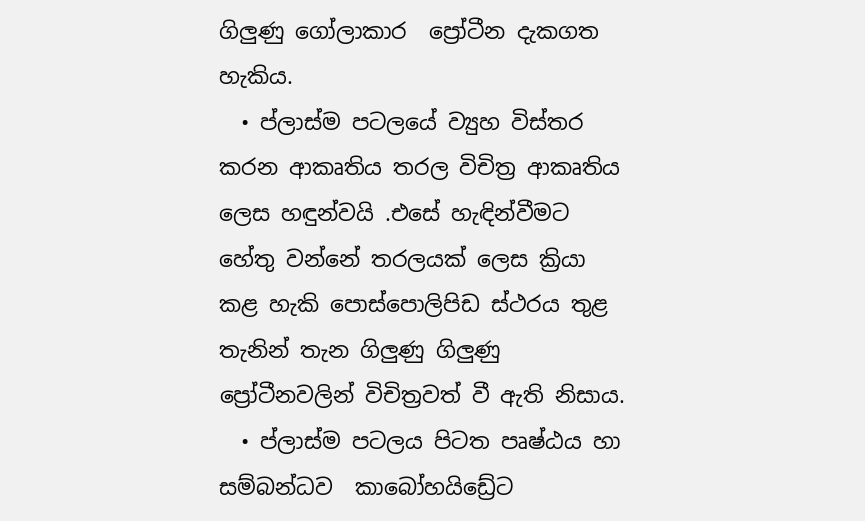ගිලුණු ගෝලාකාර  ප්‍රෝටීන දැකගත හැකිය.
  • ප්ලාස්ම පටලයේ ව්‍යුහ විස්තර කරන ආකෘතිය තරල විචිත්‍ර ආකෘතිය ලෙස හඳුන්වයි .එසේ හැඳින්වීමට හේතු වන්නේ තරලයක් ලෙස ක්‍රියා කළ හැකි පොස්පොලිපිඩ ස්ථරය තුළ තැනින් තැන ගිලුණු ගිලුණු ප්‍රෝටීනවලින් විචිත්‍රවත් වී ඇති නිසාය.
  • ප්ලාස්ම පටලය පිටත පෘෂ්ඨය හා සම්බන්ධව  කාබෝහයිඩ්‍රේට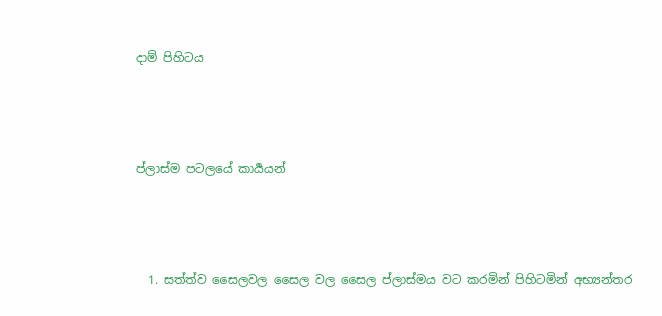දාම් පිහිටය



ප්ලාස්ම පටලයේ කාර්‍යයන්



  1. සත්ත්ව සෛලවල සෛල වල සෛල ප්ලාස්මය වට කරමින් පිහිටමින් අභ්‍යන්තර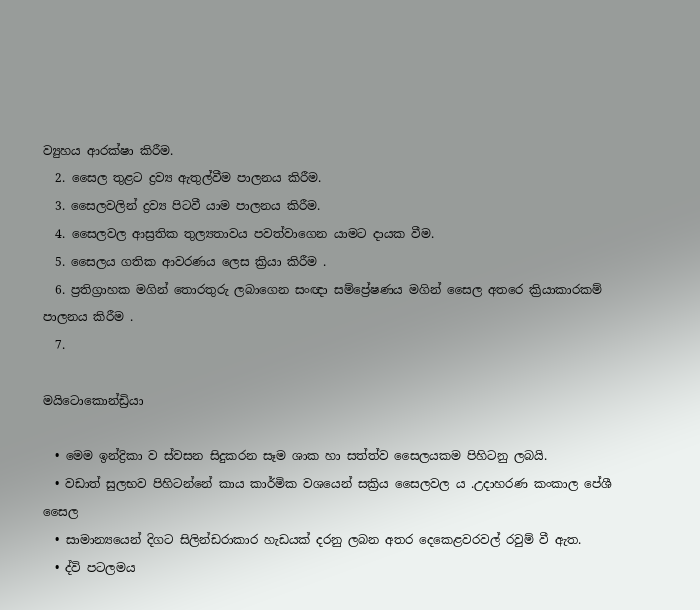ව්‍යුහය ආරක්ෂා කිරීම.
  2. සෛල තුළට ද්‍රව්‍ය ඇතුල්වීම පාලනය කිරීම.
  3. සෛලවලින් ද්‍රව්‍ය පිටවී යාම පාලනය කිරීම.
  4. සෛලවල ආස්‍රතික තුල්‍යතාවය පවත්වාගෙන යාමට දායක වීම.
  5. සෛලය ගතික ආවරණය ලෙස ක්‍රියා කිරීම .
  6. ප්‍රතිග්‍රාහක මගින් තොරතුරු ලබාගෙන සංඥා සම්ප්‍රේෂණය මගින් සෛල අතරෙ ක්‍රියාකාරකම් පාලනය කිරීම .
  7.

මයිටොකොන්ඩ්‍රියා

  • මෙම ඉන්ද්‍රිකා ව ස්වසන සිදුකරන සෑම ශාක හා සත්ත්ව සෛලයකම පිහිටනු ලබයි.
  • වඩාත් සුලභව පිහිටන්නේ කාය කාර්මික වශයෙන් සක්‍රිය සෛලවල ය .උදාහරණ කංකාල පේශී සෛල
  • සාමාන්‍යයෙන් දිගට සිලින්ඩරාකාර හැඩයක් දරනු ලබන අතර දෙකෙළවරවල් රවුම් වී ඇත.
  • ද්වි පටලමය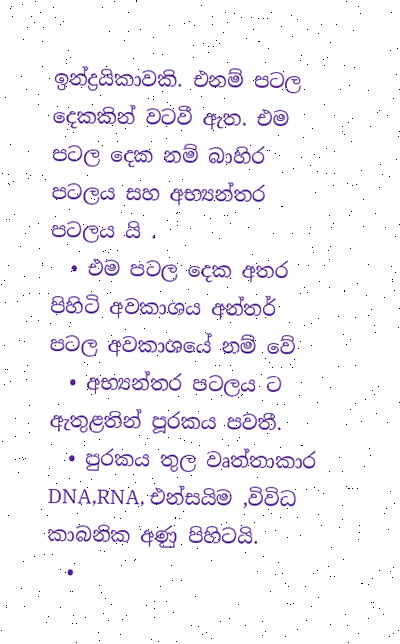ඉන්ද්‍රයිකාවකි. එනම් පටල දෙකකින් වටවී ඇත. එම  පටල දෙක නම් බාහිර පටලය සහ අභ්‍යන්තර පටලය යි .
  • එම පටල දෙක අතර පිහිටි අවකාශය අන්තර් පටල අවකාශයේ නම් වේ
  • අභ්‍යන්තර පටලය ට ඇතුළතින් පූරකය පවතී.
  • පුරකය තුල වෘත්තාකාර DNA,RNA, එන්සයිම ,විවිධ කාබනික අණු පිහිටයි.
  •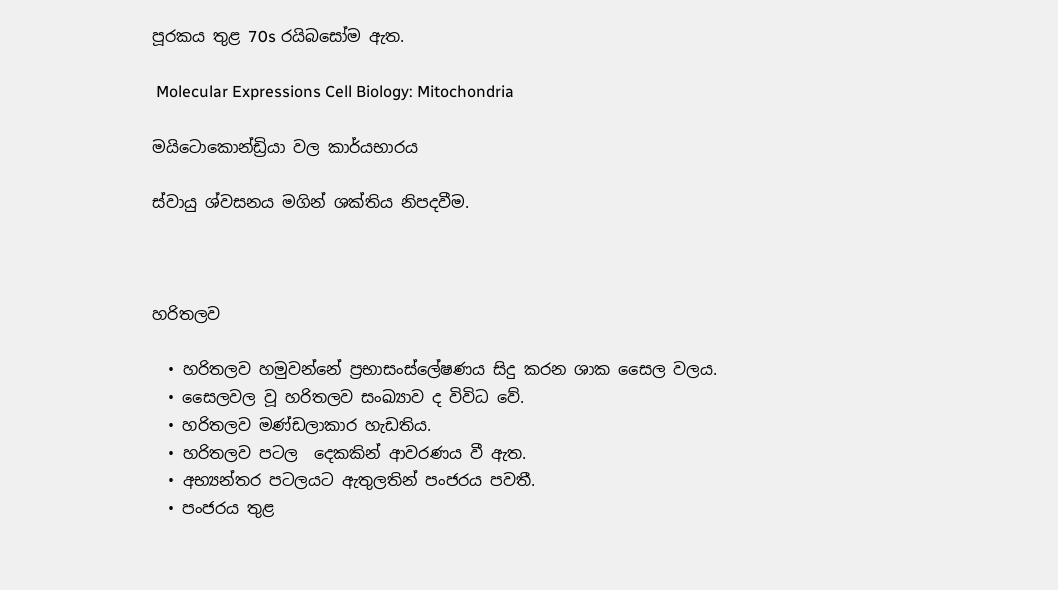පූරකය තුළ 70s රයිබසෝම ඇත.

 Molecular Expressions Cell Biology: Mitochondria

මයිටොකොන්ඩ්‍රියා වල කාර්යභාරය

ස්වායු ශ්වසනය මගින් ශක්තිය නිපදවීම.



හරිතලව

  • හරිතලව හමුවන්නේ ප්‍රභාසංස්ලේෂණය සිදු කරන ශාක සෛල වලය.
  • සෛලවල වූ හරිතලව සංඛ්‍යාව ද විවිධ වේ.
  • හරිතලව මණ්ඩලාකාර හැඩතිය.
  • හරිතලව පටල  දෙකකින් ආවරණය වී ඇත.
  • අභ්‍යන්තර පටලයට ඇතුලතින් පංජරය පවතී.
  • පංජරය තුළ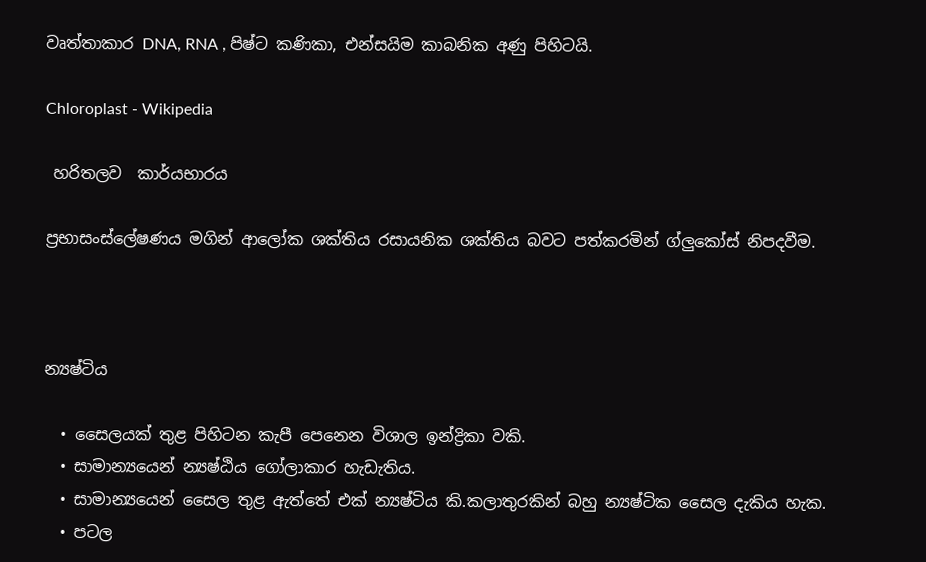වෘත්තාකාර DNA, RNA , පිෂ්ට කණිකා, එන්සයිම කාබනික අණු පිහිටයි.

Chloroplast - Wikipedia

 හරිතලව  කාර්යභාරය

ප්‍රභාසංස්ලේෂණය මගින් ආලෝක ශක්තිය රසායනික ශක්තිය බවට පත්කරමින් ග්ලුකෝස් නිපදවීම.



න්‍යෂ්ටිය

  • සෛලයක් තුළ පිහිටන කැපී පෙනෙන විශාල ඉන්ද්‍රිකා වකි.
  • සාමාන්‍යයෙන් න්‍යෂ්ඨිය ගෝලාකාර හැඩැතිය.
  • සාමාන්‍යයෙන් සෛල තුළ ඇත්තේ එක් න්‍යෂ්ටිය කි.කලාතුරකින් බහු න්‍යෂ්ටික සෛල දැකිය හැක.
  • පටල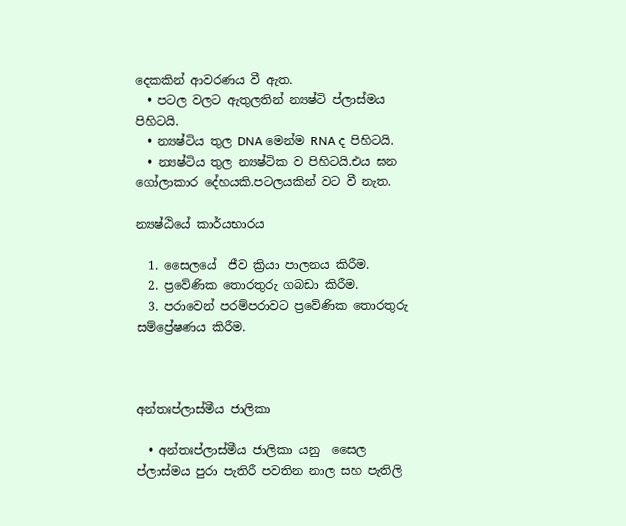දෙකකින් ආවරණය වී ඇත.
  • පටල වලට ඇතුලතින් න්‍යෂ්ටි ප්ලාස්මය පිහිටයි.
  • න්‍යෂ්ටිය තුල DNA මෙන්ම RNA ද පිහිටයි.
  • න්‍යෂ්ටිය තුල න්‍යෂ්ටික ව පිහිටයි.එය ඝන ගෝලාකාර දේහයකි.පටලයකින් වට වී නැත.

න්‍යෂ්ඨියේ කාර්යභාරය

  1. සෛලයේ  ජීව ක්‍රියා පාලනය කිරීම.
  2. ප්‍රවේණික තොරතුරු ගබඩා කිරීම.
  3. පරාවෙන් පරම්පරාවට ප්‍රවේණික තොරතුරු සම්ප්‍රේෂණය කිරීම.



අන්තඃප්ලාස්මීය ජාලිකා

  • අන්තඃප්ලාස්මීය ජාලිකා යනු  සෛල ප්ලාස්මය පුරා පැතිරී පවතින නාල සහ පැතිලි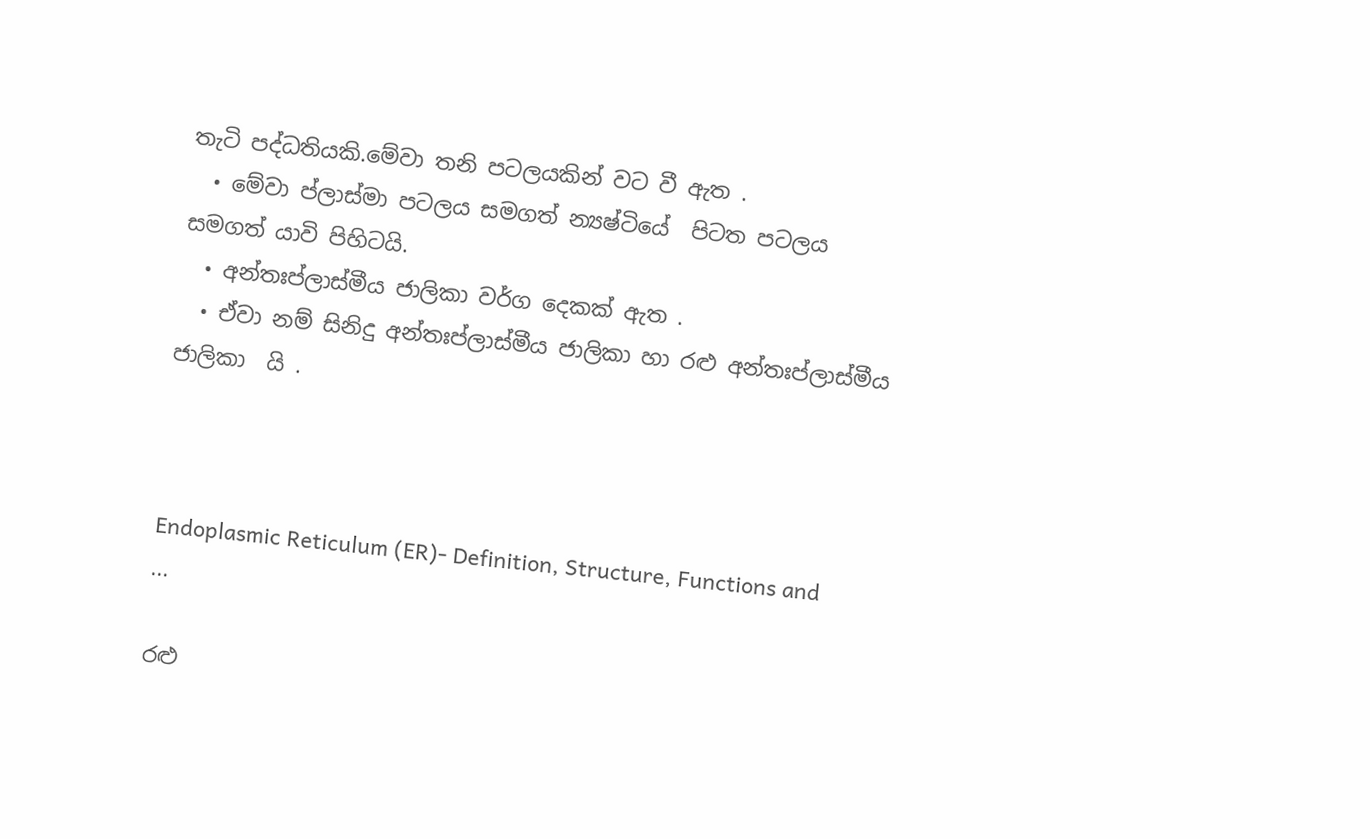තැටි පද්ධතියකි.මේවා තනි පටලයකින් වට වී ඇත .
  • මේවා ප්ලාස්මා පටලය සමගත් න්‍යෂ්ටියේ  පිටත පටලය සමගත් යාවි පිහිටයි.
  • අන්තඃප්ලාස්මීය ජාලිකා වර්ග දෙකක් ඇත .
  • ඒවා නම් සිනිදු අන්තඃප්ලාස්මීය ජාලිකා හා රළු අන්තඃප්ලාස්මීය ජාලිකා  යි .



Endoplasmic Reticulum (ER)- Definition, Structure, Functions and ...

රළු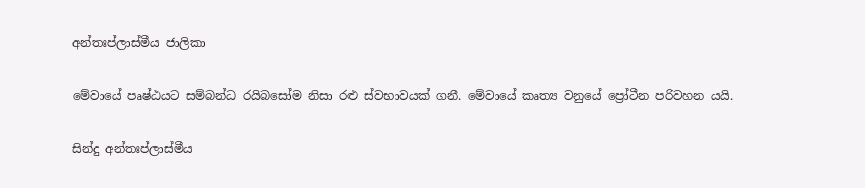අන්තඃප්ලාස්මීය ජාලිකා

මේවායේ පෘෂ්ඨයට සම්බන්ධ රයිබසෝම නිසා රළු ස්වභාවයක් ගනී. මේවායේ කෘත්‍ය වනුයේ ප්‍රෝටීන පරිවහන යයි.

සින්දු අන්තඃප්ලාස්මීය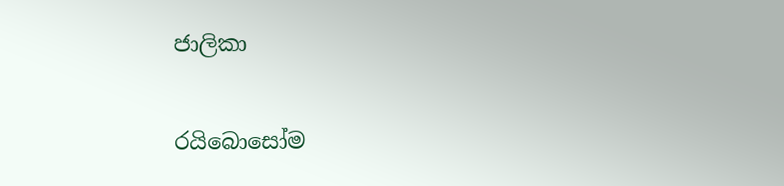ජාලිකා

රයිබොසෝම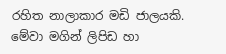රහිත නාලාකාර මඩි ජාලයකි. මේවා මගින් ලිපිඩ හා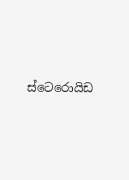ස්ටෙරොයිඩ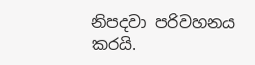නිපදවා පරිවහනය කරයි.